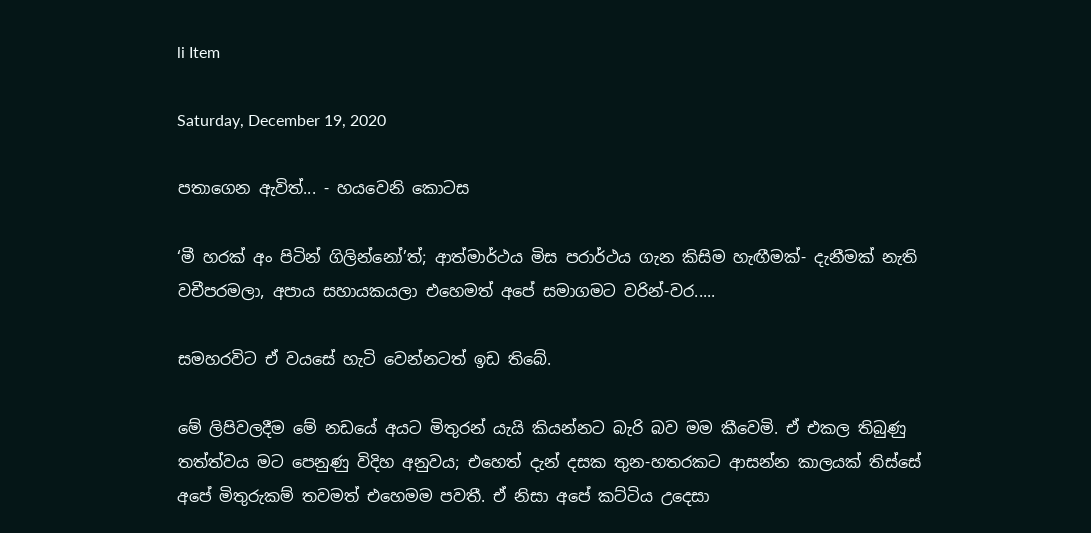li Item

Saturday, December 19, 2020

පතාගෙන ඇවිත්... - හයවෙනි කොටස

‘මී හරක් අං පිටින් ගිලින්නෝ’ත්; ආත්මාර්ථය මිස පරාර්ථය ගැන කිසිම හැඟීමක්- දැනීමක් නැති වචීපරමලා, අපාය සහායකයලා එහෙමත් අපේ සමාගමට වරින්-වර.....

සමහරවිට ඒ වයසේ හැටි වෙන්නටත් ඉඩ තිබේ.

මේ ලිපිවලදීම මේ නඩයේ අයට මිතුරන් යැයි කියන්නට බැරි බව මම කීවෙමි. ඒ එකල තිබුණු තත්ත්වය මට පෙනුණු විදිහ අනුවය; එහෙත් දැන් දසක තුන-හතරකට ආසන්න කාලයක් තිස්සේ අපේ මිතුරුකම් තවමත් එහෙමම පවතී. ඒ නිසා අපේ කට්ටිය උදෙසා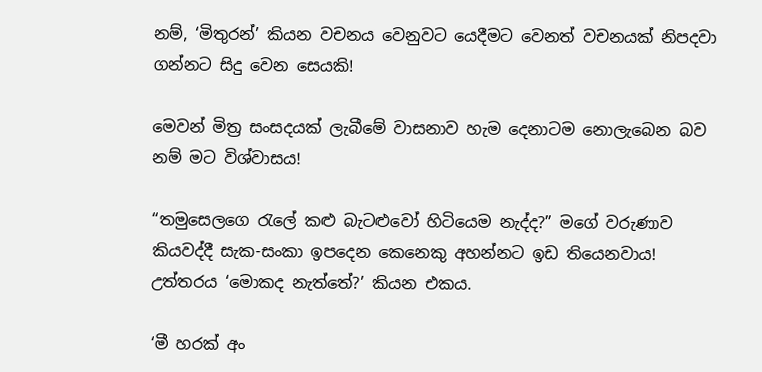නම්, ‘මිතුරන්’ කියන වචනය වෙනුවට යෙදීමට වෙනත් වචනයක් නිපදවා ගන්නට සිදු වෙන සෙයකි!

මෙවන් මිත්‍ර සංසදයක් ලැබීමේ වාසනාව හැම දෙනාටම නොලැබෙන බව නම් මට විශ්වාසය!

“තමුසෙලගෙ රැලේ කළු බැටළුවෝ හිටියෙම නැද්ද?” මගේ වරුණාව කියවද්දී සැක-සංකා ඉපදෙන කෙනෙකු අහන්නට ඉඩ තියෙනවාය! උත්තරය ‘මොකද නැත්තේ?’ කියන එකය.

‘මී හරක් අං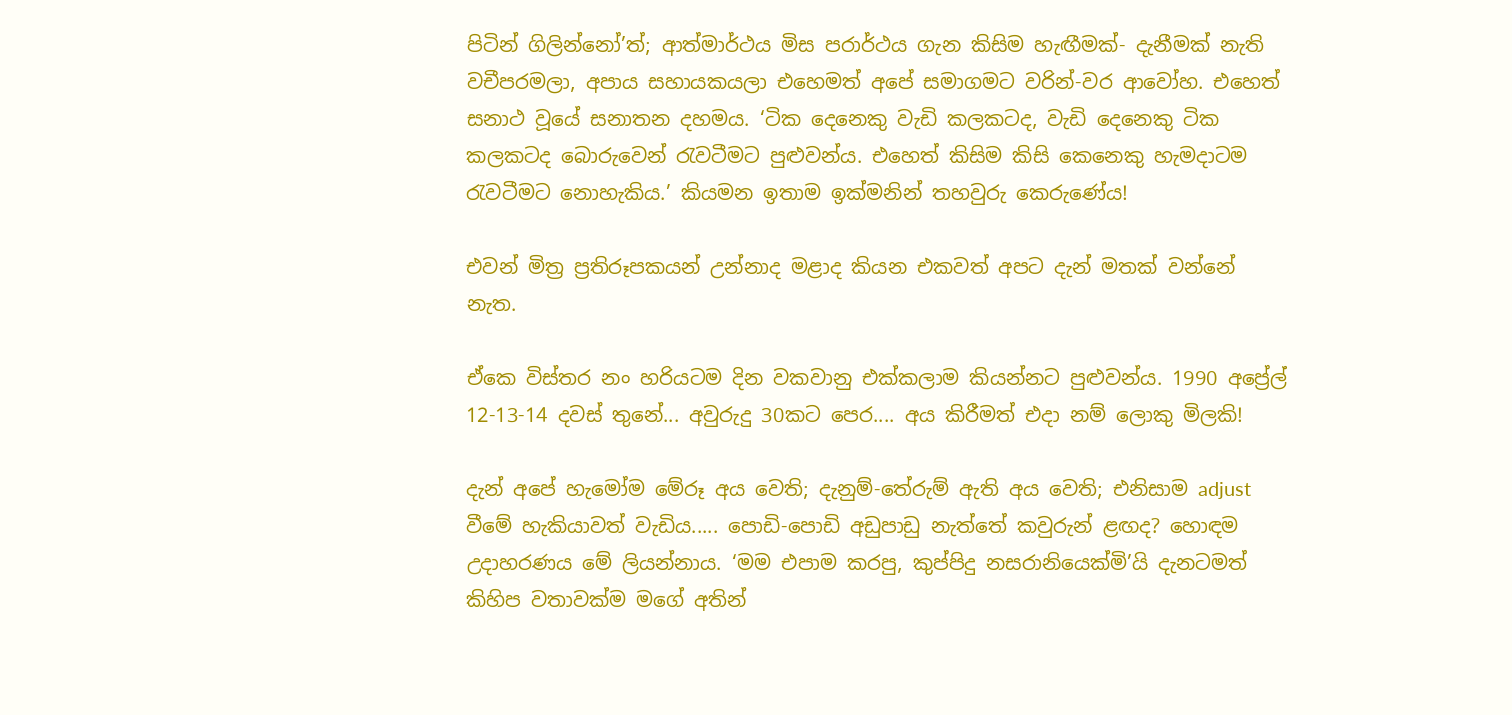පිටින් ගිලින්නෝ’ත්; ආත්මාර්ථය මිස පරාර්ථය ගැන කිසිම හැඟීමක්- දැනීමක් නැති වචීපරමලා, අපාය සහායකයලා එහෙමත් අපේ සමාගමට වරින්-වර ආවෝහ. එහෙත් සනාථ වූයේ සනාතන දහමය. ‘ටික දෙනෙකු වැඩි කලකටද, වැඩි දෙනෙකු ටික කලකටද බොරුවෙන් රැවටීමට පුළුවන්ය. එහෙත් කිසිම කිසි කෙනෙකු හැමදාටම රැවටීමට නොහැකිය.’ කියමන ඉතාම ඉක්මනින් තහවුරු කෙරුණේය!

එවන් මිත්‍ර ප්‍රතිරූපකයන් උන්නාද මළාද කියන එකවත් අපට දැන් මතක් වන්නේ නැත.

ඒකෙ විස්තර නං හරියටම දින වකවානු එක්කලාම කියන්නට පුළුවන්ය. 1990 අප්‍රේල් 12-13-14 දවස් තුනේ... අවුරුදු 30කට පෙර.... අය කිරීමත් එදා නම් ලොකු මිලකි!

දැන් අපේ හැමෝම මේරූ අය වෙති; දැනුම්-තේරුම් ඇති අය වෙති; එනිසාම adjust වීමේ හැකියාවත් වැඩිය..... පොඩි-පොඩි අඩුපාඩු නැත්තේ කවුරුන් ළඟද? හොඳම උදාහරණය මේ ලියන්නාය. ‘මම එපාම කරපු, කුප්පිදු නසරානියෙක්මි’යි දැනටමත් කිහිප වතාවක්ම මගේ අතින්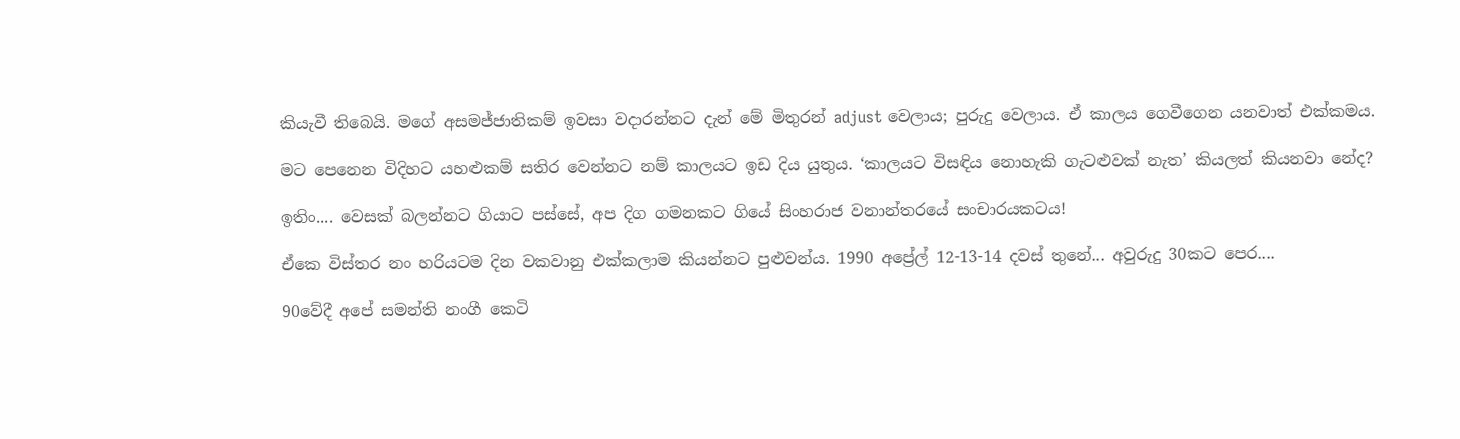කියැවී තිබෙයි. මගේ අසමජ්ජාතිකම් ඉවසා වදාරන්නට දැන් මේ මිතුරන් adjust වෙලාය; පුරුදු වෙලාය. ඒ කාලය ගෙවීගෙන යනවාත් එක්කමය.

මට පෙනෙන විදිහට යහළුකම් සතිර වෙන්නට නම් කාලයට ඉඩ දිය යුතුය. ‘කාලයට විසඳිය නොහැකි ගැටළුවක් නැත’ කියලත් කියනවා නේද?

ඉතිං.... වෙසක් බලන්නට ගියාට පස්සේ, අප දිග ගමනකට ගියේ සිංහරාජ වනාන්තරයේ සංචාරයකටය!

ඒකෙ විස්තර නං හරියටම දින වකවානු එක්කලාම කියන්නට පුළුවන්ය. 1990 අප්‍රේල් 12-13-14 දවස් තුනේ... අවුරුදු 30කට පෙර....

90වේදී අපේ සමන්ති නංගී කෙටි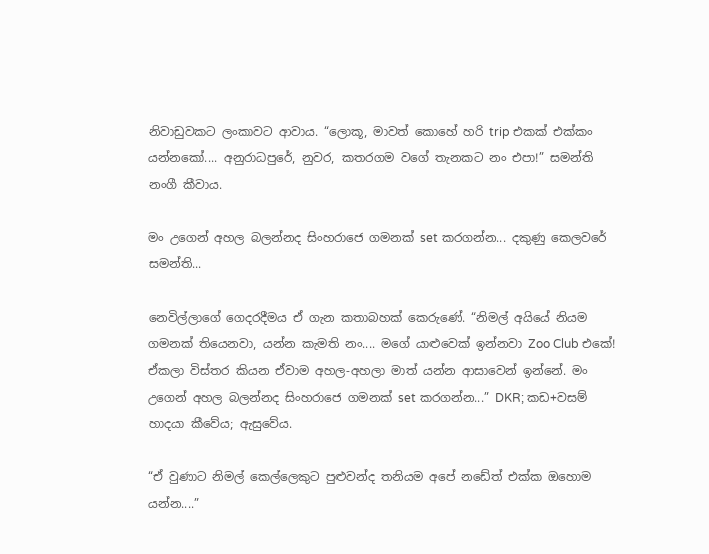නිවාඩුවකට ලංකාවට ආවාය. “ලොකූ, මාවත් කොහේ හරි trip එකක් එක්කං යන්නකෝ.... අනුරාධපුරේ, නුවර, කතරගම වගේ තැනකට නං එපා!” සමන්ති නංගී කීවාය.

මං උගෙන් අහල බලන්නද සිංහරාජෙ ගමනක් set කරගන්න... දකුණු කෙලවරේ සමන්ති...

නෙවිල්ලාගේ ගෙදරදීමය ඒ ගැන කතාබහක් කෙරුණේ. “නිමල් අයියේ නියම ගමනක් තියෙනවා, යන්න කැමති නං.... මගේ යාළුවෙක් ඉන්නවා Zoo Club එකේ! ඒකලා විස්තර කියන ඒවාම අහල-අහලා මාත් යන්න ආසාවෙන් ඉන්නේ. මං උගෙන් අහල බලන්නද සිංහරාජෙ ගමනක් set කරගන්න...” DKR; කඩ+වසම් හාදයා කීවේය; ඇසුවේය.

“ඒ වුණාට නිමල් කෙල්ලෙකුට පුළුවන්ද තනියම අපේ නඩේත් එක්ක ඔහොම යන්න....”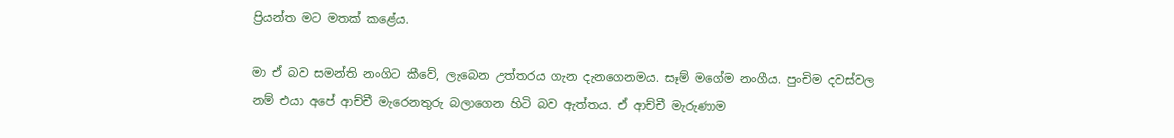ප්‍රියන්ත මට මතක් කළේය.

මා ඒ බව සමන්ති නංගිට කීවේ, ලැබෙන උත්තරය ගැන දැනගෙනමය. සෑම් මගේම නංගීය. පුංචිම දවස්වල නම් එයා අපේ ආච්චී මැරෙනතුරු බලාගෙන හිටි බව ඇත්තය. ඒ ආච්චී මැරුණාම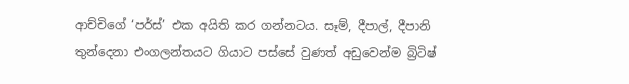ආච්චිගේ ‘පර්ස්’ එක අයිති කර ගන්නටය. සෑම්, දීපාල්, දීපානි තුන්දෙනා එංගලන්තයට ගියාට පස්සේ වුණත් අඩුවෙන්ම බ්‍රිටිෂ්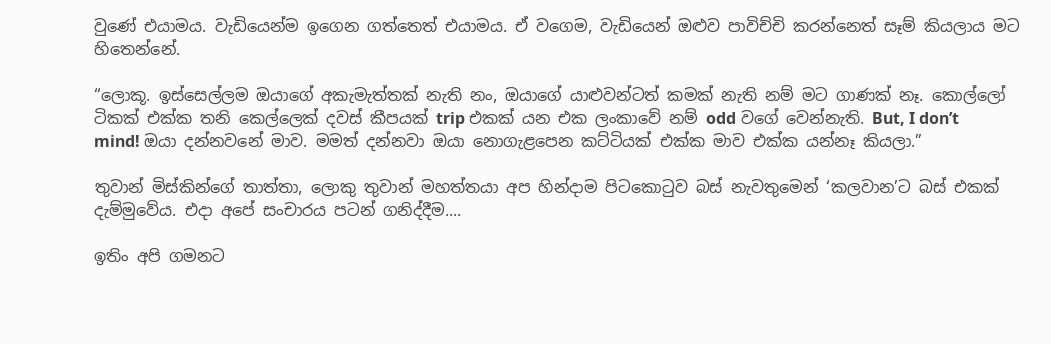වුණේ එයාමය. වැඩියෙන්ම ඉගෙන ගත්තෙත් එයාමය. ඒ වගෙම, වැඩියෙන් ඔළුව පාවිච්චි කරන්නෙත් සෑම් කියලාය මට හිතෙන්නේ.

“ලොකූ. ඉස්සෙල්ලම ඔයාගේ අකැමැත්තක් නැති නං, ඔයාගේ යාළුවන්ටත් කමක් නැති නම් මට ගාණක් නෑ. කොල්ලෝ ටිකක් එක්ක තනි කෙල්ලෙක් දවස් කීපයක් trip එකක් යන එක ලංකාවේ නම් odd වගේ වෙන්නැති. But, I don’t mind! ඔයා දන්නවනේ මාව. මමත් දන්නවා ඔයා නොගැළපෙන කට්ටියක් එක්ක මාව එක්ක යන්නෑ කියලා.”

තුවාන් මිස්කින්ගේ තාත්තා, ලොකු තුවාන් මහත්තයා අප හින්දාම පිටකොටුව බස් නැවතුමෙන් ‘කලවාන’ට බස් එකක් දැම්මුවේය. එදා අපේ සංචාරය පටන් ගනිද්දීම....

ඉතිං අපි ගමනට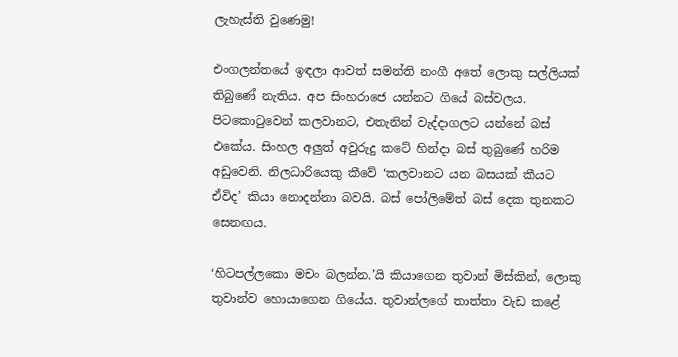ලැහැස්ති වුණෙමු!

එංගලන්තයේ ඉඳලා ආවත් සමන්ති නංගී අතේ ලොකු සල්ලියක් තිබුණේ නැතිය. අප සිංහරාජෙ යන්නට ගියේ බස්වලය. පිටකොටුවෙන් කලවානට, එතැනින් වැද්දාගලට යන්නේ බස් එකේය. සිංහල අලුත් අවුරුදු කටේ හින්දා බස් තුබුණේ හරිම අඩුවෙනි. නිලධාරියෙකු කීවේ ‘කලවානට යන බසයක් කීයට ඒවිද’ කියා නොදන්නා බවයි. බස් පෝලිමේත් බස් දෙක තුනකට සෙනඟය.

‘හිටපල්ලකො මචං බලන්න.’යි කියාගෙන තුවාන් මිස්කින්, ලොකු තුවාන්ව හොයාගෙන ගියේය. තුවාන්ලගේ තාත්තා වැඩ කළේ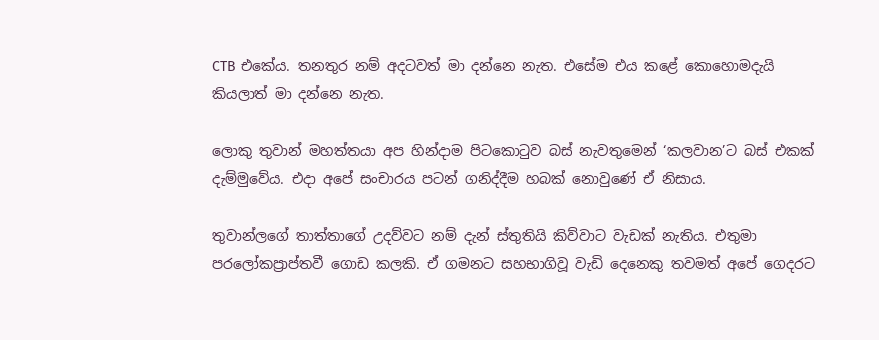CTB එකේය. තනතුර නම් අදටවත් මා දන්නෙ නැත. එසේම එය කළේ කොහොමදැයි කියලාත් මා දන්නෙ නැත.

ලොකු තුවාන් මහත්තයා අප හින්දාම පිටකොටුව බස් නැවතුමෙන් ‘කලවාන’ට බස් එකක් දැම්මුවේය. එදා අපේ සංචාරය පටන් ගනිද්දීම හබක් නොවුණේ ඒ නිසාය.

තුවාන්ලගේ තාත්තාගේ උදව්වට නම් දැන් ස්තුතියි කිව්වාට වැඩක් නැතිය. එතුමා පරලෝකප්‍රාප්තවී ගොඩ කලකි. ඒ ගමනට සහභාගිවූ වැඩි දෙනෙකු තවමත් අපේ ගෙදරට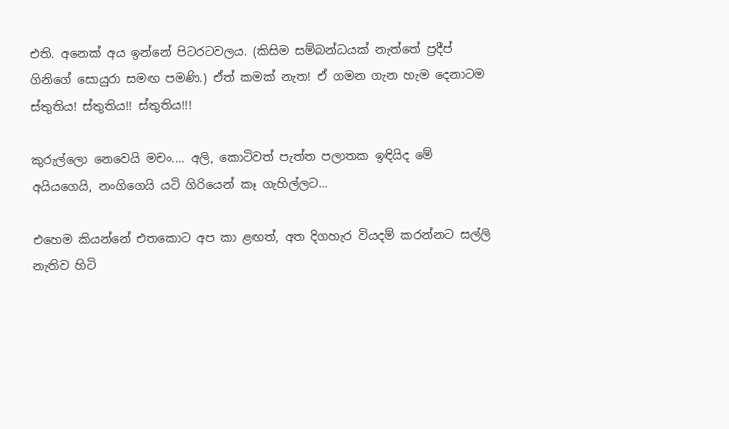එති. අනෙක් අය ඉන්නේ පිටරටවලය. (කිසිම සම්බන්ධයක් නැත්තේ ප්‍රදීප් ගිනිගේ සොයුරා සමඟ පමණි.) ඒත් කමක් නැත! ඒ ගමන ගැන හැම දෙනාටම ස්තුතිය! ස්තුතිය!! ස්තුතිය!!!

කුරුල්ලො නෙවෙයි මචං.... අලි, කොටිවත් පැත්ත පලාතක ඉඳියිද මේ අයියගෙයි, නංගිගෙයි යටි ගිරියෙන් කෑ ගැහිල්ලට...

එහෙම කියන්නේ එතකොට අප කා ළඟත්, අත දිගහැර වියදම් කරන්නට සල්ලි නැතිව හිටි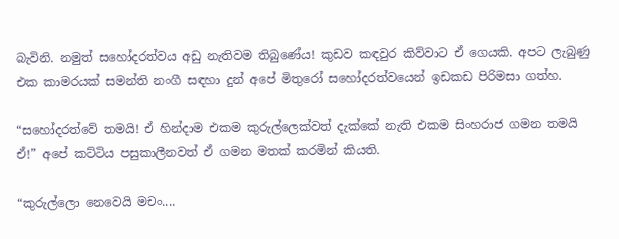බැවිනි. නමුත් සහෝදරත්වය අඩු නැතිවම තිබුණේය! කුඩව කඳවුර කිව්වාට ඒ ගෙයකි. අපට ලැබුණු එක කාමරයක් සමන්ති නංගී සඳහා දුන් අපේ මිතුරෝ සහෝදරත්වයෙන් ඉඩකඩ පිරිමසා ගත්හ.

“සහෝදරත්වේ තමයි! ඒ හින්දාම එකම කුරුල්ලෙක්වත් දැක්කේ නැති එකම සිංහරාජ ගමන තමයි ඒ!” අපේ කට්ටිය පසුකාලීනවත් ඒ ගමන මතක් කරමින් කියති.

“කුරුල්ලො නෙවෙයි මචං....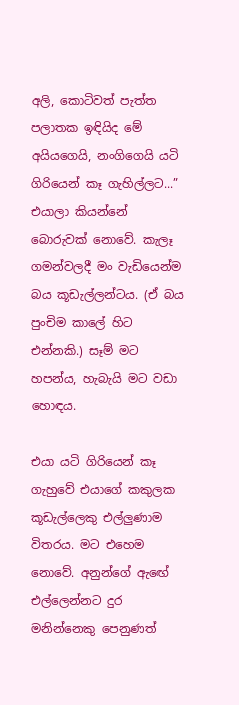අලි, කොටිවත් පැත්ත පලාතක ඉඳියිද මේ අයියගෙයි, නංගිගෙයි යටි ගිරියෙන් කෑ ගැහිල්ලට...” එයාලා කියන්නේ බොරුවක් නොවේ. කැලෑ ගමන්වලදී මං වැඩියෙන්ම බය කූඩැල්ලන්ටය. (ඒ බය පුංචිම කාලේ හිට එන්නකි.) සෑම් මට හපන්ය, හැබැයි මට වඩා හොඳය.

එයා යටි ගිරියෙන් කෑ ගැහුවේ එයාගේ කකුලක කූඩැල්ලෙකු එල්ලුණාම විතරය. මට එහෙම නොවේ. අනුන්ගේ ඇඟේ එල්ලෙන්නට දුර මනින්නෙකු පෙනුණත්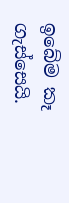ඉබේම කෑ ගැස්සෙයි.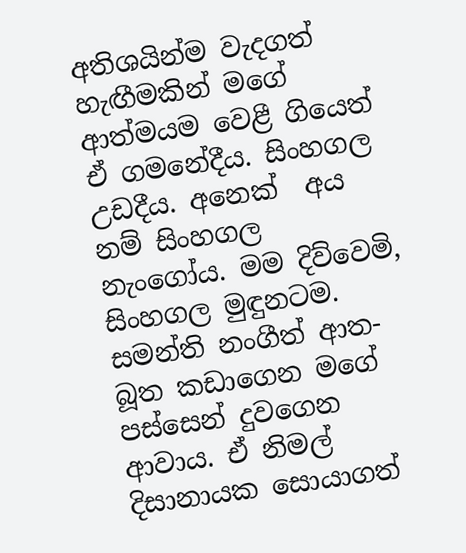අතිශයින්ම වැදගත් හැඟීමකින් මගේ ආත්මයම වෙළී ගියෙත් ඒ ගමනේදීය. සිංහගල උඩදීය. අනෙක්  අය නම් සිංහගල නැංගෝය. මම දිව්වෙමි, සිංහගල මුඳුනටම. සමන්ති නංගීත් ආත-බූත කඩාගෙන මගේ පස්සෙන් දුවගෙන ආවාය. ඒ නිමල් දිසානායක සොයාගත්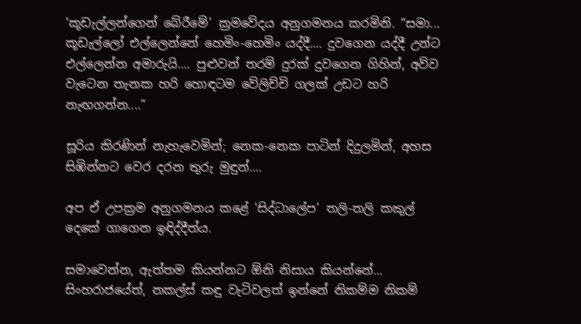‘කූඩැල්ලන්ගෙන් බේරීමේ’ ක්‍රමවේදය අනුගමනය කරමිනි. “සමා... කූඩැල්ලෝ එල්ලෙන්නේ හෙමිං-හෙමිං යද්දී.... දුවගෙන යද්දී උන්ට එල්ලෙන්න අමාරුයි.... පුළුවන් තරම් දුරක් දුවගෙන ගිහින්, අව්ව වැටෙන තැනක හරි හොඳටම වේලිච්චි ගලක් උඩට හරි නැඟගන්න....”

සූරිය කිරණින් නැහැවෙමින්; නෙක-නෙක පාටින් දිදුලමින්, අහස සිඹින්නට වෙර දරන තුරු මුඳුන්....

අප ඒ උපක්‍රම අනුගමනය කළේ ‘සිද්ධාලේප’ තලි-තලි කකුල් දෙකේ ගාගෙන ඉඳිද්දීත්ය.

සමාවෙන්න, ඇත්තම කියන්නට ඕනි නිසාය කියන්නේ... සිංහරාජයේත්, නකල්ස් කඳු වැටිවලත් ඉන්නේ නිකම්ම නිකම්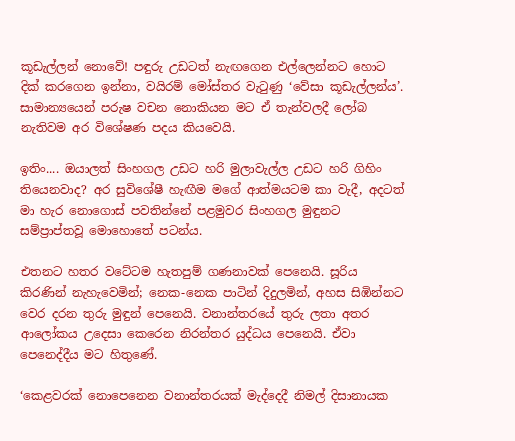කූඩැල්ලන් නොවේ! පඳුරු උඩටත් නැඟගෙන එල්ලෙන්නට හොට දික් කරගෙන ඉන්නා, වයිරම් මෝස්‌තර වැටුණු ‘වේසා කූඩැල්ලන්ය’. සාමාන්‍යයෙන් පරුෂ වචන නොකියන මට ඒ තැන්වලදී ලෝබ නැතිවම අර විශේෂණ පදය කියවෙයි.

ඉතිං.... ඔයාලත් සිංහගල උඩට හරි මුලාවැල්ල උඩට හරි ගිහිං තියෙනවාද? අර සුවිශේෂී හැඟීම මගේ ආත්මයටම කා වැදී, අදටත් මා හැර නොගොස් පවතින්නේ පළමුවර සිංහගල මුඳුනට සම්ප්‍රාප්තවූ මොහොතේ පටන්ය.

එතනට හතර වටේටම හැතපුම් ගණනාවක් පෙනෙයි. සූරිය කිරණින් නැහැවෙමින්; නෙක-නෙක පාටින් දිදුලමින්, අහස සිඹින්නට වෙර දරන තුරු මුඳුන් පෙනෙයි. වනාන්තරයේ තුරු ලතා අතර ආලෝකය උදෙසා කෙරෙන නිරන්තර යුද්ධය පෙනෙයි. ඒවා පෙනෙද්දීය මට හිතුණේ.

‘කෙළවරක් නොපෙනෙන වනාන්තරයක් මැද්දෙදී නිමල් දිසානායක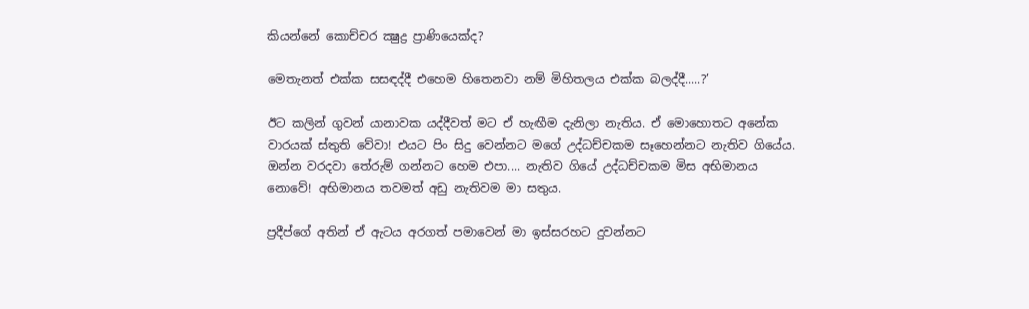කියන්නේ කොච්චර ක්‍ෂුද්‍ර ප්‍රාණියෙක්ද?

මෙතැනත් එක්ක සසඳද්දී එහෙම හිතෙනවා නම් මිහිතලය එක්ක බලද්දී.....?’

ඊට කලින් ගුවන් යානාවක යද්දීවත් මට ඒ හැඟීම දැනිලා නැතිය. ඒ මොහොතට අනේක වාරයක් ස්තුති වේවා! එයට පිං සිදු වෙන්නට මගේ උද්ධච්චකම සෑහෙන්නට නැතිව ගියේය. ඔන්න වරදවා තේරුම් ගන්නට හෙම එපා.... නැතිව ගියේ උද්ධච්චකම මිස අභිමානය නොවේ! අභිමානය තවමත් අඩු නැතිවම මා සතුය.

ප්‍රදීප්ගේ අතින් ඒ ඇටය අරගත් පමාවෙන් මා ඉස්සරහට දුවන්නට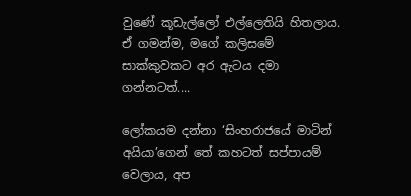වුණේ කූඩැල්ලෝ එල්ලෙතියි හිතලාය. ඒ ගමන්ම, මගේ කලිසමේ සාක්කුවකට අර ඇටය දමා ගන්නටත්....

ලෝකයම දන්නා ‘සිංහරාජයේ මාටින් අයියා’ගෙන් තේ කහටත් සප්පායම් වෙලාය, අප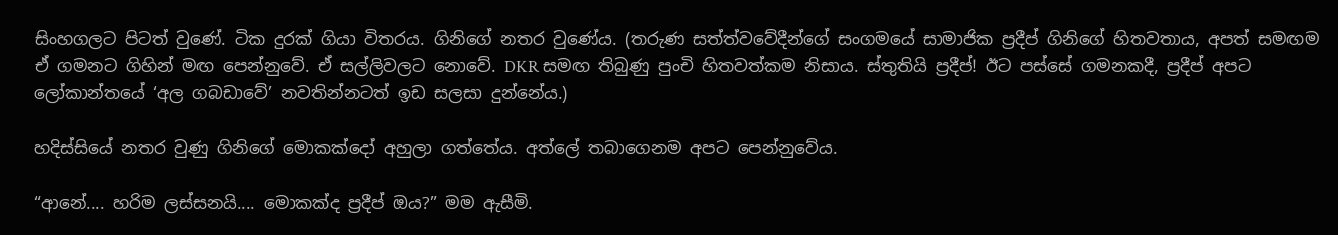සිංහගලට පිටත් වුණේ. ටික දුරක් ගියා විතරය. ගිනිගේ නතර වුණේය. (තරුණ සත්ත්වවේදීන්ගේ සංගමයේ සාමාජික ප්‍රදීප් ගිනිගේ හිතවතාය, අපත් සමඟම ඒ ගමනට ගිහින් මඟ පෙන්නුවේ. ඒ සල්ලිවලට නොවේ. DKR සමඟ තිබුණු පුංචි හිතවත්කම නිසාය. ස්තුතියි ප්‍රදීප්! ඊට පස්සේ ගමනකදී, ප්‍රදීප් අපට ලෝකාන්තයේ ‘අල ගබඩාවේ’ නවතින්නටත් ඉඩ සලසා දුන්නේය.)

හදිස්සියේ නතර වුණු ගිනිගේ මොකක්දෝ අහුලා ගත්තේය. අත්ලේ තබාගෙනම අපට පෙන්නුවේය.

“ආනේ.... හරිම ලස්සනයි.... මොකක්ද ප්‍රදීප් ඔය?” මම ඇසීමි.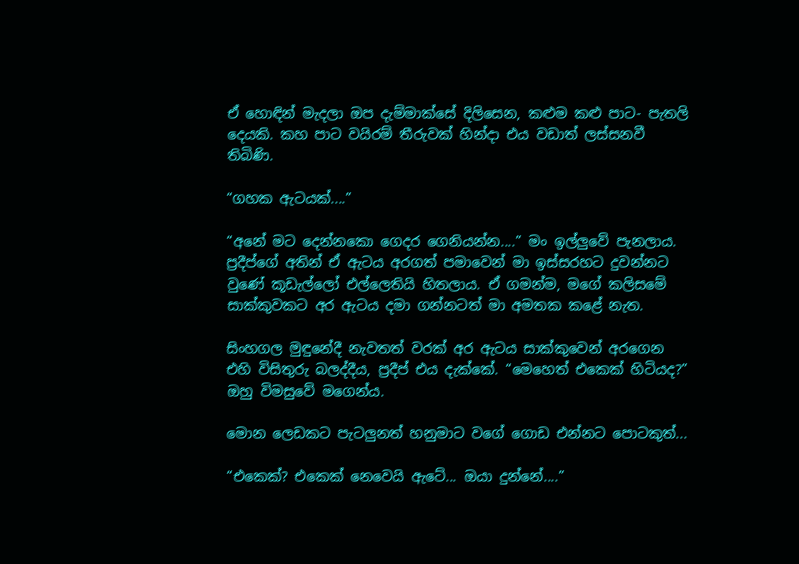ඒ හොඳින් මැදලා ඔප දැම්මාක්සේ දිලිසෙන, කළුම කළු පාට- පැතලි දෙයකි. කහ පාට වයිරම් තීරුවක් හින්දා එය වඩාත් ලස්සනවී තිබිණි.

“ගහක ඇටයක්....”

“අනේ මට දෙන්නකො ගෙදර ගෙනියන්න....” මං ඉල්ලුවේ පැනලාය. ප්‍රදීප්ගේ අතින් ඒ ඇටය අරගත් පමාවෙන් මා ඉස්සරහට දුවන්නට වුණේ කූඩැල්ලෝ එල්ලෙතියි හිතලාය. ඒ ගමන්ම, මගේ කලිසමේ සාක්කුවකට අර ඇටය දමා ගන්නටත් මා අමතක කළේ නැත.

සිංහගල මුඳුනේදී නැවතත් වරක් අර ඇටය සාක්කුවෙන් අරගෙන එහි විසිතුරු බලද්දීය, ප්‍රදීප් එය දැක්කේ. “මෙහෙත් එකෙක් හිටියද?” ඔහු විමසුවේ මගෙන්ය.

මොන ලෙඩකට පැටලුනත් හනුමාට වගේ ගොඩ එන්නට පොටකුත්...

“එකෙක්? එකෙක් නෙවෙයි ඇටේ... ඔයා දුන්නේ....”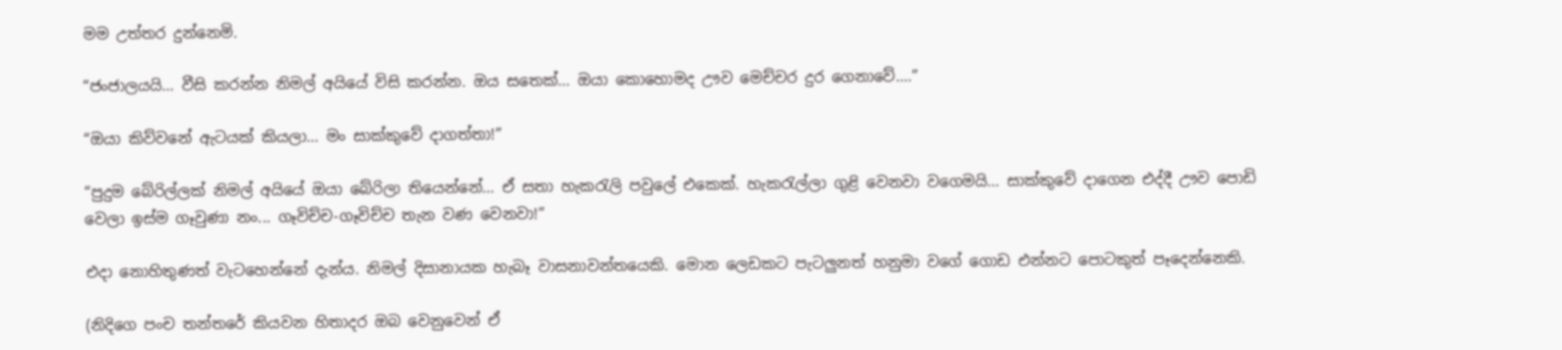මම උත්තර දුන්නෙමි.

“ජංජාලයයි... වීසි කරන්න නිමල් අයියේ විසි කරන්න. ඔය සතෙක්... ඔයා කොහොමද ඌව මෙච්චර දුර ගෙනාවේ....”

“ඔයා කිව්වනේ ඇටයක් කියලා... මං සාක්කුවේ දාගත්තා!”

“පුදුම බේරිල්ලක් නිමල් අයියේ ඔයා බේරිලා තියෙන්නේ... ඒ සතා හැකරැලි පවුලේ එකෙක්. හැකරැල්ලා ගුළි වෙනවා වගෙමයි... සාක්කුවේ දාගෙන එද්දී ඌව පොඩි වෙලා ඉස්ම ගෑවුණා නං... ගෑවිච්ච-ගෑවිච්ච තැන වණ වෙනවා!”

එදා නොහිතුණත් වැටහෙන්නේ දැන්ය. නිමල් දිසානායක හැබෑ වාසනාවන්තයෙකි. මොන ලෙඩකට පැටලුනත් හනුමා වගේ ගොඩ එන්නට පොටකුත් පෑදෙන්නෙකි.

(නිදිගෙ පංච තන්තරේ කියවන හිතාදර ඔබ වෙනුවෙන් ඒ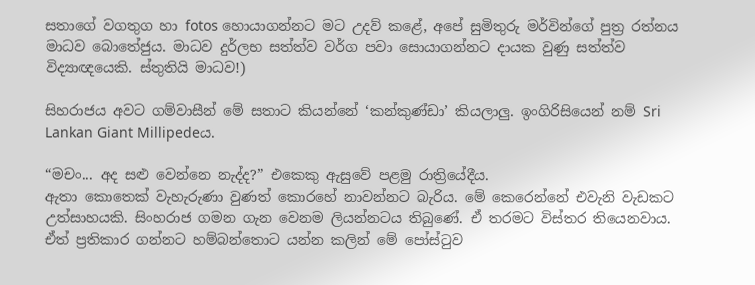සතාගේ වගතුග හා fotos හොයාගන්නට මට උදව් කළේ, අපේ සුමිතුරු මර්වින්ගේ පුත්‍ර රත්නය මාධව බොතේජුය. මාධව දුර්ලභ සත්ත්ව වර්ග පවා සොයාගන්නට දායක වුණු සත්ත්ව විද්‍යාඥයෙකි. ස්තුතියි මාධව!)

සිහරාජය අවට ගම්වාසීන් මේ සතාට කියන්නේ ‘කන්කුණ්ඩා’ කියලාලු. ඉංගිරිසියෙන් නම් Sri Lankan Giant Millipedeය.

“මචං... අද සළු වෙන්නෙ නැද්ද?” එකෙකු ඇසුවේ පළමු රාත්‍රියේදීය.
ඇතා කොතෙක් වැහැරුණා වුණත් කොරහේ නාවන්නට බැරිය. මේ කෙරෙන්නේ එවැනි වැඩකට උත්සාහයකි. සිංහරාජ ගමන ගැන වෙනම ලියන්නටය තිබුණේ. ඒ තරමට විස්තර තියෙනවාය. ඒත් ප්‍රතිකාර ගන්නට හම්බන්තොට යන්න කලින් මේ පෝස්ටුව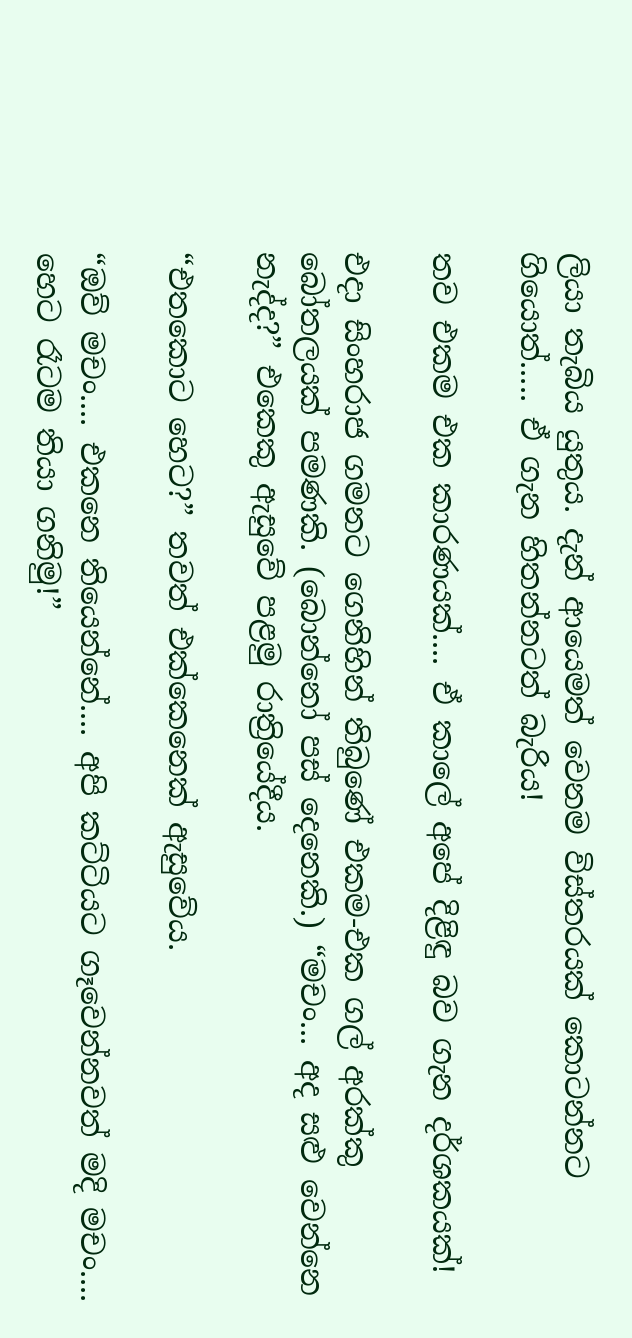ලියා තැබිය යුතුය. දැන් ආයෙමත් වෙනම විස්තරයක් කොටන්නට ගියොත්..... ඒ ගැන හිතන්නටත් බැරිය!

තව එකම එක කාරණයක්.... ඒ කාලේ අපේ දිළිඳු බව ගැන දර්ශකයක්!

එදා සිංහරාජ ගමනට ගෙනිහින් තිබුණේ එකම-එක ගල් අරක්කු බෝතලයක් පමණකි. (බොන්නෝ පස් දෙනෙකි.) “මචං... අද සළු වෙන්නෙ නැද්ද?” එකෙකු ඇසුවේ පළමු රාත්‍රියේදීය.

“එතකොට හෙට?” තවත් එක්කෙනෙක් ඇසුවේය.

“ඔව් මචං.... එකනෙ තියෙන්නේ.... අපි කට්ටියට ගෑවෙන්නවත් මදි මචං.... හෙට රෑටම තියා ගනිමු!”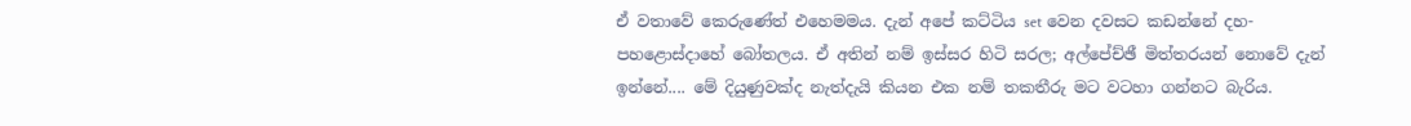ඒ වතාවේ කෙරුණේත් එහෙමමය. දැන් අපේ කට්ටිය set වෙන දවසට කඩන්නේ දහ-පහළොස්දාහේ බෝතලය. ඒ අතින් නම් ඉස්සර හිටි සරල; අල්පේච්ඡී මිත්තරයන් නොවේ දැන් ඉන්නේ.... මේ දියුණුවක්ද නැත්දැයි කියන එක නම් තකතීරු මට වටහා ගන්නට බැරිය.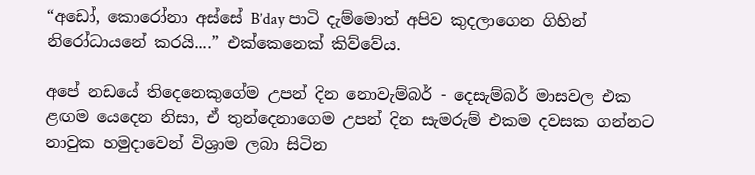“අඩෝ, කොරෝනා අස්සේ B’day පාටි දැම්මොත් අපිව කුදලාගෙන ගිහින් නිරෝධායනේ කරයි....” එක්කෙනෙක් කිව්වේය.

අපේ නඩයේ තිදෙනෙකුගේම උපන් දින නොවැම්බර් - දෙසැම්බර් මාසවල එක ළඟම යෙදෙන නිසා, ඒ තුන්දෙනාගෙම උපන් දින සැමරුම් එකම දවසක ගන්නට නාවුක හමුදාවෙන් විශ්‍රාම ලබා සිටින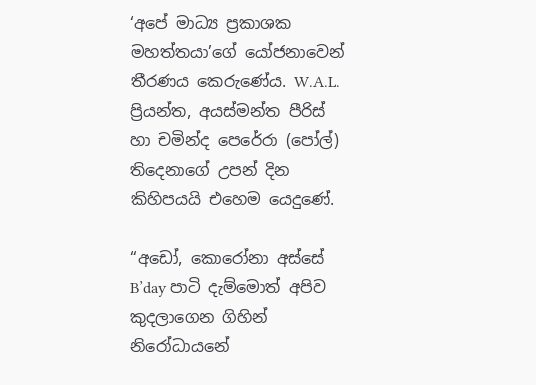‘අපේ මාධ්‍ය ප්‍රකාශක මහත්තයා’ගේ යෝජනාවෙන් තීරණය කෙරුණේය. W.A.L. ප්‍රියන්ත, අයස්මන්ත පීරිස් හා චමින්ද පෙරේරා (පෝල්) තිදෙනාගේ උපන් දින කිහිපයයි එහෙම යෙදුණේ.

“අඩෝ, කොරෝනා අස්සේ B’day පාටි දැම්මොත් අපිව කුදලාගෙන ගිහින් නිරෝධායනේ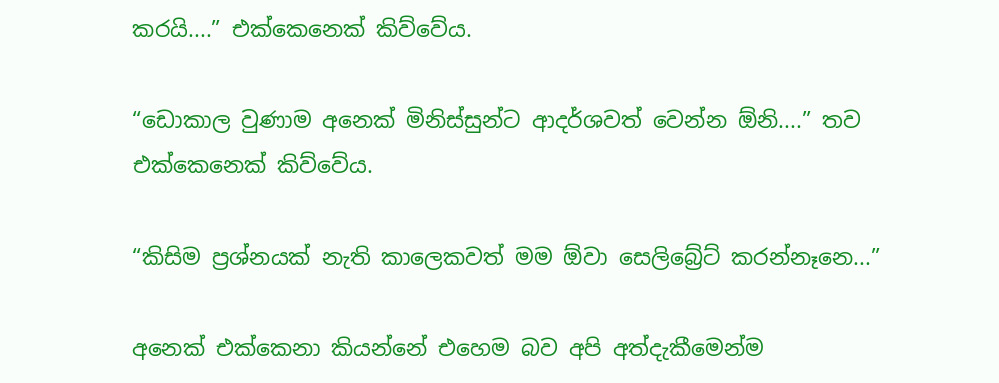කරයි....” එක්කෙනෙක් කිව්වේය.

“ඩොකාල වුණාම අනෙක් මිනිස්සුන්ට ආදර්ශවත් වෙන්න ඕනි....” තව එක්කෙනෙක් කිව්වේය.

“කිසිම ප්‍රශ්නයක් නැති කාලෙකවත් මම ඕවා සෙලිබ්‍රේට් කරන්නෑනෙ...”

අනෙක් එක්කෙනා කියන්නේ එහෙම බව අපි අත්දැකීමෙන්ම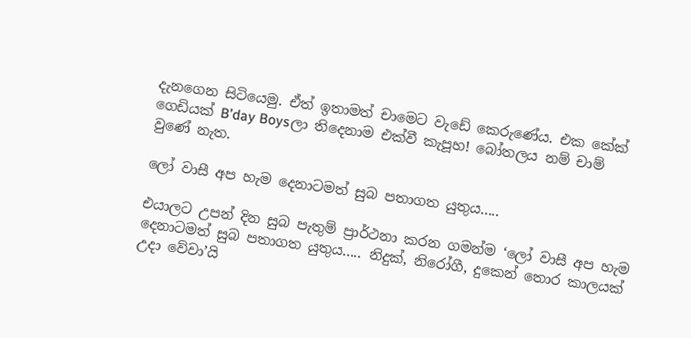දැනගෙන සිටියෙමු. ඒත් ඉතාමත් චාමෙට වැඩේ කෙරුණේය. එක කේක් ගෙඩියක් B’day Boysලා තිදෙනාම එක්වී කැපූහ! බෝතලය නම් චාම් වුණේ නැත.

ලෝ වාසී අප හැම දෙනාටමත් සුබ පතාගත යුතුය.....

එයාලට උපන් දින සුබ පැතුම් ප්‍රාර්ථනා කරන ගමන්ම ‘ලෝ වාසී අප හැම දෙනාටමත් සුබ පතාගත යුතුය..... නිදුක්, නිරෝගී, දුකෙන් තොර කාලයක් උදා වේවා’යි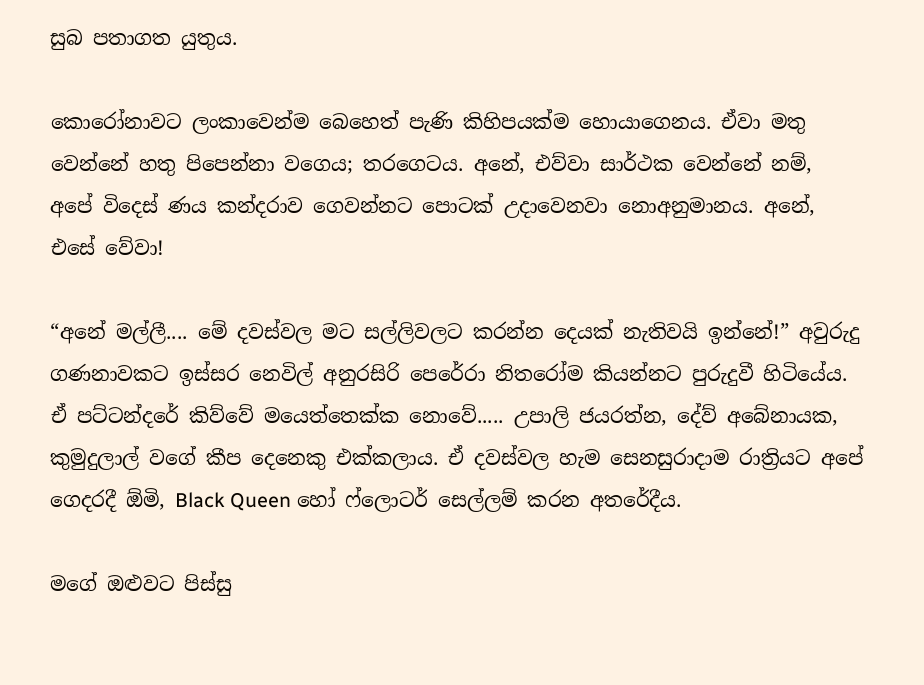සුබ පතාගත යුතුය.

කොරෝනාවට ලංකාවෙන්ම බෙහෙත් පැණි කිහිපයක්ම හොයාගෙනය. ඒවා මතු වෙන්නේ හතු පිපෙන්නා වගෙය; තරගෙටය. අනේ, එව්වා සාර්ථක වෙන්නේ නම්, අපේ විදෙස් ණය කන්දරාව ගෙවන්නට පොටක් උදාවෙනවා නොඅනුමානය. අනේ, එසේ වේවා!

“අනේ මල්ලී.... මේ දවස්වල මට සල්ලිවලට කරන්න දෙයක් නැතිවයි ඉන්නේ!” අවුරුදු ගණනාවකට ඉස්සර නෙවිල් අනුරසිරි පෙරේරා නිතරෝම කියන්නට පුරුදුවී හිටියේය. ඒ පට්ටන්දරේ කිව්වේ මයෙත්තෙක්ක නොවේ..... උපාලි ජයරත්න, දේව් අබේනායක, කුමුදුලාල් වගේ කීප දෙනෙකු එක්කලාය. ඒ දවස්වල හැම සෙනසුරාදාම රාත්‍රියට අපේ ගෙදරදී ඕමි, Black Queen හෝ ෆ්ලොටර් සෙල්ලම් කරන අතරේදීය.

මගේ ඔළුවට පිස්සු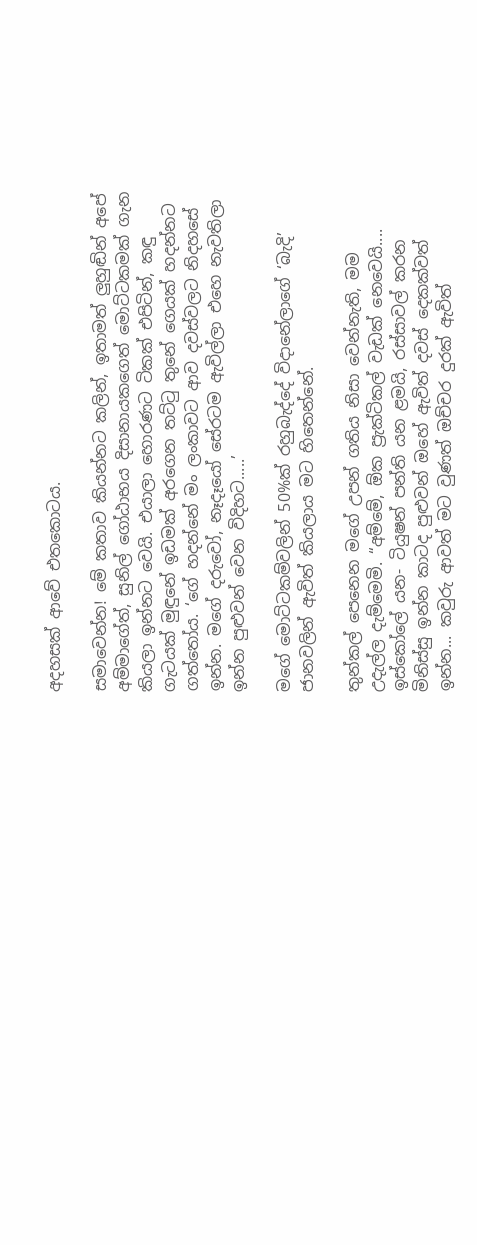අදහසක් ආවේ එතකොටය.

සමාවෙන්න! මේ කතාව කියන්නට කලින්, ඉතාමත් ලුහුඬින් අපේ අම්මාගේත්, සුනිල් ගෝඨාභය දිසානායකගෙත් මොට්ටකමක් ගැන කියලා ඉන්නට වෙයි. එයාලා හොරණට ටිකක් එපිටින්, කඳු ගැටයක් මුඳුනේ ඉඩමක් අරගෙන තට්ටු තුනේ ගෙයක් හදන්නට ගත්තෝය. ‘ගේ හදන්නේ මං ලංකාවට ආව දවස්වලට නිදහසේ ඉන්න. මගේ දරුවෝ, නෑදෑයෝ සේරටම ඇවිල්ලා එහෙ නැවතිලා ඉන්න පුළුවන් වෙන විදිහට.....’

මගේ මොට්ටකම්වලින් 50%ක් රහුබැද්දේ විදානේලාගේ ‘බැදි’ ජානවලින් ඇවිත් කියලාය මට හිතෙන්නේ.

තුන්කල් පෙනෙන මගේ උපන් ගතිය නිසා වෙන්නැති, මම උදැල්ල දැම්මෙමි. “අම්මේ, ඕක ප්‍රැක්ටිකල් වැඩක් නෙවෙයි.... ඉස්කෝලේ යන- ටියුෂන් පන්ති යන ළමයි, රස්සාවල් කරන මිනිස්සු ඉන්න කාටද පුළුවන් ඔහේ ඇවිත් දවස් දෙකක්වත් ඉන්න... කවුරු ආවත් මට වුණත් ඔච්චර දුරක් ඇවිත්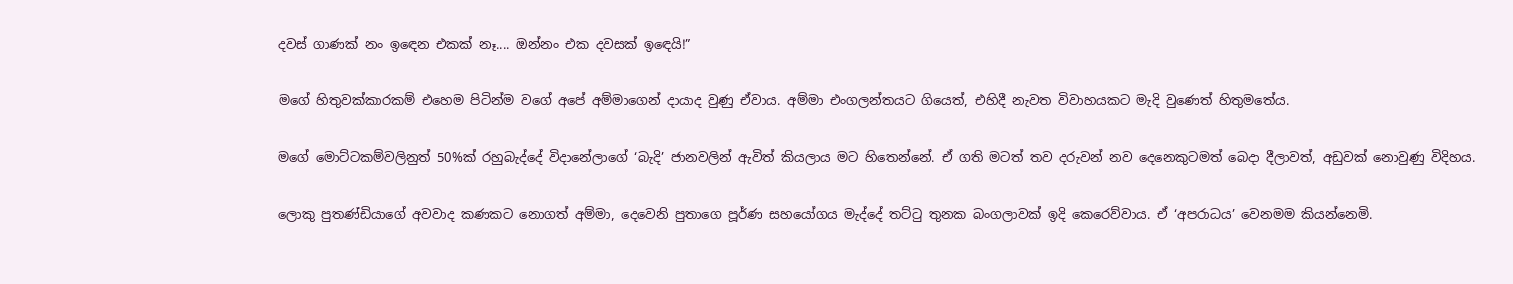දවස් ගාණක් නං ඉඳෙන එකක් නෑ.... ඔන්නං එක දවසක් ඉඳෙයි!”

මගේ හිතුවක්කාරකම් එහෙම පිටින්ම වගේ අපේ අම්මාගෙන් දායාද වුණු ඒවාය. අම්මා එංගලන්තයට ගියෙත්, එහිදී නැවත විවාහයකට මැදි වුණෙත් හිතුමතේය.

මගේ මොට්ටකම්වලිනුත් 50%ක් රහුබැද්දේ විදානේලාගේ ‘බැදි’ ජානවලින් ඇවිත් කියලාය මට හිතෙන්නේ. ඒ ගති මටත් තව දරුවන් නව දෙනෙකුටමත් බෙදා දීලාවත්, අඩුවක් නොවුණු විදිහය.

ලොකු පුතණ්ඩියාගේ අවවාද කණකට නොගත් අම්මා, දෙවෙනි පුතාගෙ පූර්ණ සහයෝගය මැද්දේ තට්ටු තුනක බංගලාවක් ඉදි කෙරෙව්වාය. ඒ ‘අපරාධය’ වෙනමම කියන්නෙමි.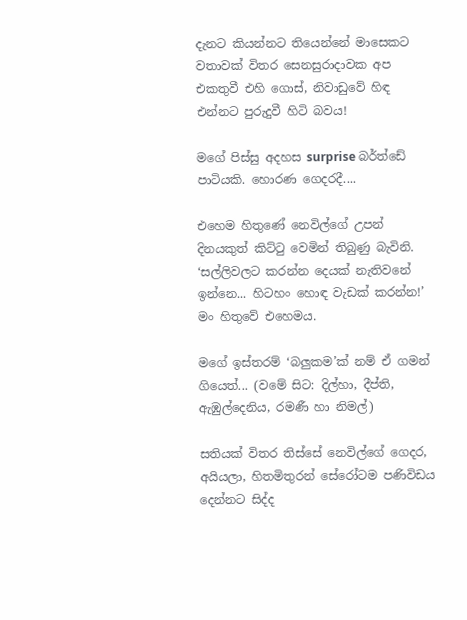දැනට කියන්නට තියෙන්නේ මාසෙකට වතාවක් විතර සෙනසුරාදාවක අප එකතුවී එහි ගොස්, නිවාඩුවේ හිඳ එන්නට පුරුදුවී හිටි බවය!

මගේ පිස්සු අදහස surprise බර්ත්ඩේ පාටියකි. හොරණ ගෙදරදී....

එහෙම හිතුණේ නෙවිල්ගේ උපන් දිනයකුත් කිට්ටු වෙමින් තිබුණු බැවිනි. ‘සල්ලිවලට කරන්න දෙයක් නැතිවනේ ඉන්නෙ... හිටහං හොඳ වැඩක් කරන්න!’ මං හිතුවේ එහෙමය.

මගේ ඉස්තරම් ‘බලුකම’ක් නම් ඒ ගමන් ගියෙත්... (වමේ සිට: දිල්හා, දීප්ති, ඇඹුල්දෙනිය, රමණී හා නිමල්)

සතියක් විතර තිස්සේ නෙවිල්ගේ ගෙදර, අයියලා, හිතමිතුරන් සේරෝටම පණිවිඩය දෙන්නට සිද්ද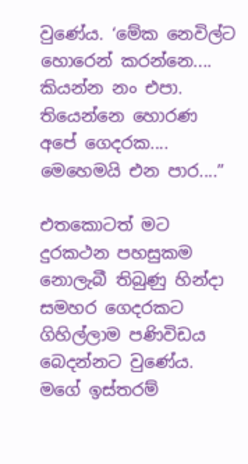වුණේය. ‘මේක නෙවිල්ට හොරෙන් කරන්නෙ.... කියන්න නං එපා. තියෙන්නෙ හොරණ අපේ ගෙදරක.... මෙහෙමයි එන පාර....”

එතකොටත් මට දුරකථන පහසුකම නොලැබී තිබුණු හින්දා සමහර ගෙදරකට ගිහිල්ලාම පණිවිඩය බෙදන්නට වුණේය. මගේ ඉස්තරම්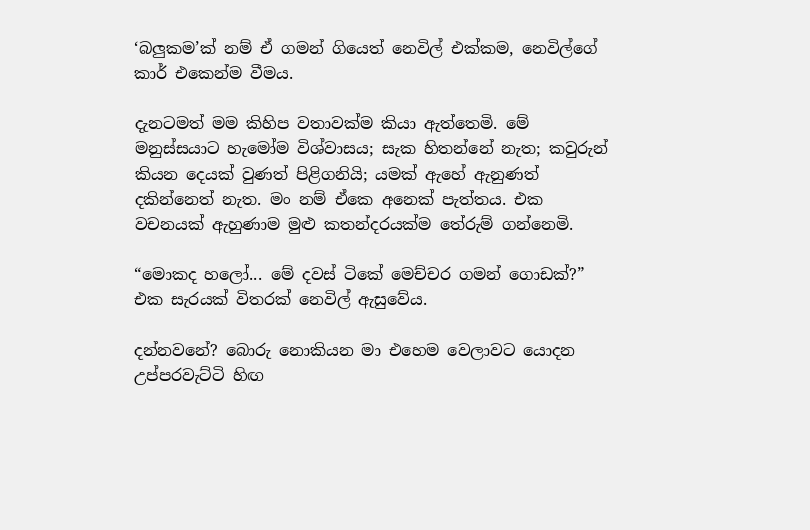‘බලුකම’ක් නම් ඒ ගමන් ගියෙත් නෙවිල් එක්කම, නෙවිල්ගේ කාර් එකෙන්ම වීමය.

දැනටමත් මම කිහිප වතාවක්ම කියා ඇත්තෙමි. මේ මනුස්සයාට හැමෝම විශ්වාසය; සැක හිතන්නේ නැත; කවුරුන් කියන දෙයක් වුණත් පිළිගනියි; යමක් ඇහේ ඇනුණත් දකින්නෙත් නැත. මං නම් ඒකෙ අනෙක් පැත්තය. එක වචනයක් ඇහුණාම මුළු කතන්දරයක්ම තේරුම් ගන්නෙමි.

“මොකද හලෝ... මේ දවස් ටිකේ මෙච්චර ගමන් ගොඩක්?” එක සැරයක් විතරක් නෙවිල් ඇසුවේය.

දන්නවනේ? බොරු නොකියන මා එහෙම වෙලාවට යොදන උප්පරවැට්ටි හිඟ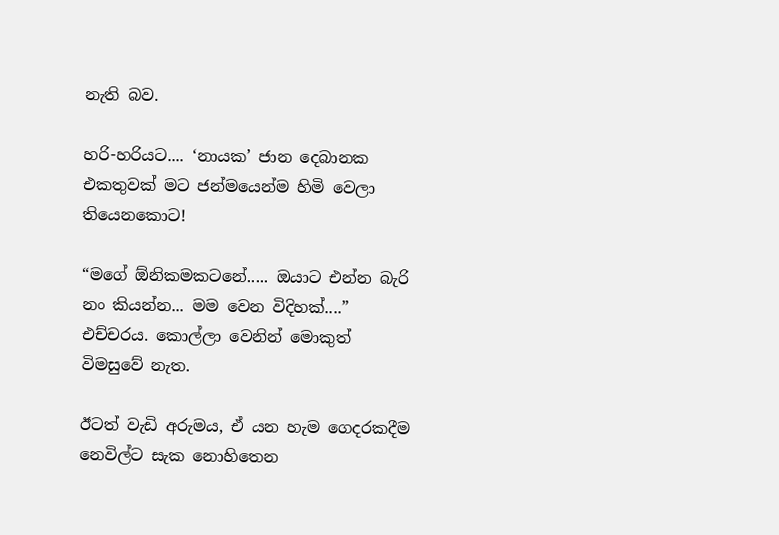නැති බව.

හරි-හරියට.... ‘නායක’ ජාන දෙබානක එකතුවක් මට ජන්මයෙන්ම හිමි වෙලා තියෙනකොට!

“මගේ ඕනිකමකටනේ..... ඔයාට එන්න බැරි නං කියන්න... මම වෙන විදිහක්....” එච්චරය. කොල්ලා වෙනින් මොකුත් විමසුවේ නැත.

ඊටත් වැඩි අරුමය, ඒ යන හැම ගෙදරකදීම නෙවිල්ට සැක නොහිතෙන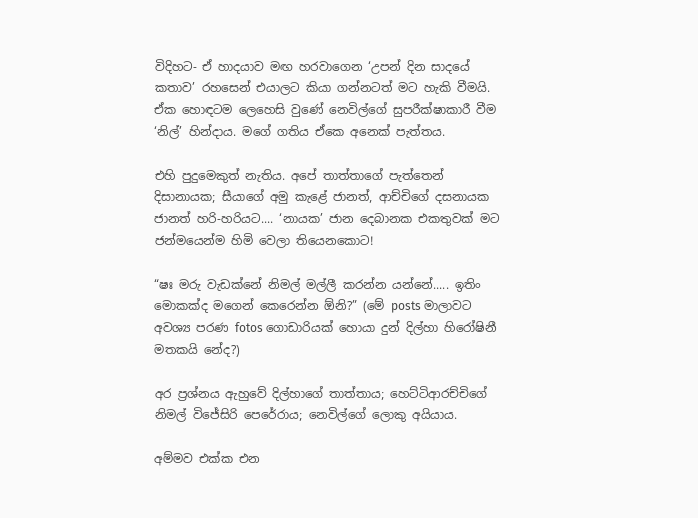විදිහට- ඒ හාදයාව මඟ හරවාගෙන ‘උපන් දින සාදයේ කතාව’ රහසෙන් එයාලට කියා ගන්නටත් මට හැකි වීමයි. ඒක හොඳටම ලෙහෙසි වුණේ නෙවිල්ගේ සුපරීක්ෂාකාරී වීම ‘නිල්’ හින්දාය. මගේ ගතිය ඒකෙ අනෙක් පැත්තය.

එහි පුදුමෙකුත් නැතිය. අපේ තාත්තාගේ පැත්තෙන් දිසානායක; සීයාගේ අමු කැළේ ජානත්, ආච්චිගේ දසනායක ජානත් හරි-හරියට.... ‘නායක’ ජාන දෙබානක එකතුවක් මට ජන්මයෙන්ම හිමි වෙලා තියෙනකොට!

“ෂඃ මරු වැඩක්නේ නිමල් මල්ලී කරන්න යන්නේ..... ඉතිං මොකක්ද මගෙන් කෙරෙන්න ඕනි?” (මේ posts මාලාවට අවශ්‍ය පරණ fotos ගොඩාරියක් හොයා දුන් දිල්හා හිරෝෂිනී මතකයි නේද?)

අර ප්‍රශ්නය ඇහුවේ දිල්හාගේ තාත්තාය; හෙට්ටිආරච්චිගේ නිමල් විජේසිරි පෙරේරාය; නෙවිල්ගේ ලොකු අයියාය.

අම්මව එක්ක එන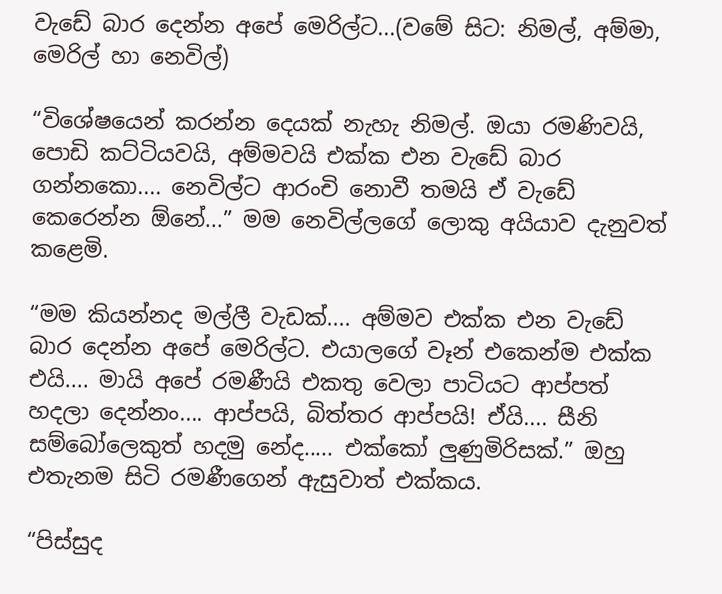වැඩේ බාර දෙන්න අපේ මෙරිල්ට...(වමේ සිට: නිමල්, අම්මා, මෙරිල් හා නෙවිල්)

“විශේෂයෙන් කරන්න දෙයක් නැහැ නිමල්. ඔයා රමණිවයි, පොඩි කට්ටියවයි, අම්මවයි එක්ක එන වැඩේ බාර ගන්නකො.... නෙවිල්ට ආරංචි නොවී තමයි ඒ වැඩේ කෙරෙන්න ඕනේ...” මම නෙවිල්ලගේ ලොකු අයියාව දැනුවත් කළෙමි.

“මම කියන්නද මල්ලී වැඩක්.... අම්මව එක්ක එන වැඩේ බාර දෙන්න අපේ මෙරිල්ට. එයාලගේ වෑන් එකෙන්ම එක්ක එයි.... මායි අපේ රමණීයි එකතු වෙලා පාටියට ආප්පත් හදලා දෙන්නං.... ආප්පයි, බිත්තර ආප්පයි! ඒයි.... සීනි සම්බෝලෙකුත් හදමු නේද..... එක්කෝ ලුණුමිරිසක්.” ඔහු එතැනම සිටි රමණීගෙන් ඇසුවාත් එක්කය.

“පිස්සුද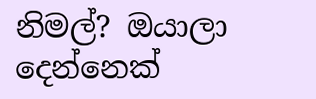නිමල්? ඔයාලා දෙන්නෙක්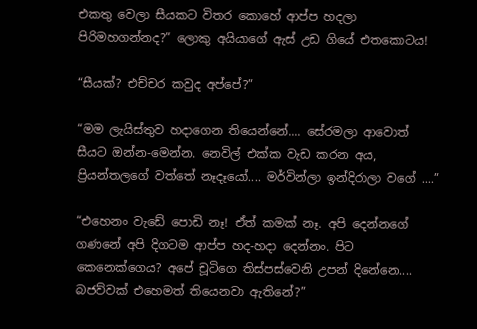එකතු වෙලා සීයකට විතර කොහේ ආප්ප හදලා පිරිමහගන්නද?” ලොකු අයියාගේ ඇස් උඩ ගියේ එතකොටය!

“සීයක්? එච්චර කවුද අප්පේ?”

“මම ලැයිස්තුව හදාගෙන තියෙන්නේ.... සේරමලා ආවොත් සීයට ඔන්න-මෙන්න. නෙවිල් එක්ක වැඩ කරන අය, ප්‍රියන්තලගේ වත්තේ නෑදෑයෝ.... මර්වින්ලා ඉන්දිරාලා වගේ ....”

“එහෙනං වැඩේ පොඩි නෑ! ඒත් කමක් නෑ. අපි දෙන්නගේ ගණනේ අපි දිගටම ආප්ප හද-හදා දෙන්නං. පිට කෙනෙක්ගෙය? අපේ චූටිගෙ තිස්පස්වෙනි උපන් දිනේනෙ.... බජව්වක් එහෙමත් තියෙනවා ඇතිනේ?”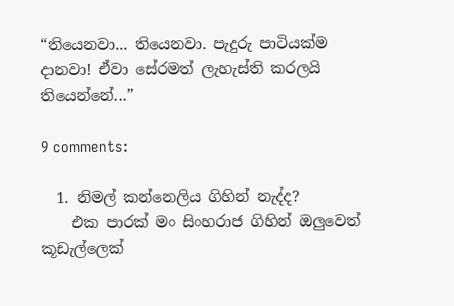“තියෙනවා... තියෙනවා. පැදුරු පාටියක්ම දානවා! ඒවා සේරමත් ලැහැස්ති කරලයි තියෙන්නේ...”

9 comments:

  1. නිමල් කන්නෙලිය ගිහින් නැද්ද?
    එක පාරක් මං සිංහරාජ ගිහින් ඔලුවෙත් කූඩැල්ලෙක්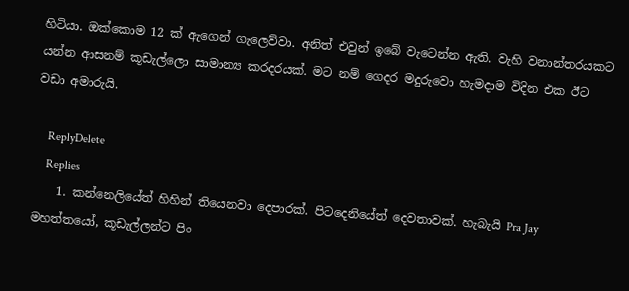හිටියා. ඔක්කොම 12 ක් ඇගෙන් ගැලෙව්වා. අනිත් එවුන් ඉබේ වැටෙන්න ඇති. වැහි වනාන්තරයකට යන්න ආසනම් කූඩැල්ලො සාමාන්‍ය කරදරයක්. මට නම් ගෙදර මදුරුවො හැමදාම විදින එක ඊට වඩා අමාරුයි.

    ReplyDelete
    Replies
    1. කන්නෙලියේත් හිහින් තියෙනවා දෙපාරක්. පිටදෙනියේත් දෙවතාවක්. හැබැයි Pra Jay මහත්තයෝ, කූඩැල්ලන්ට පිං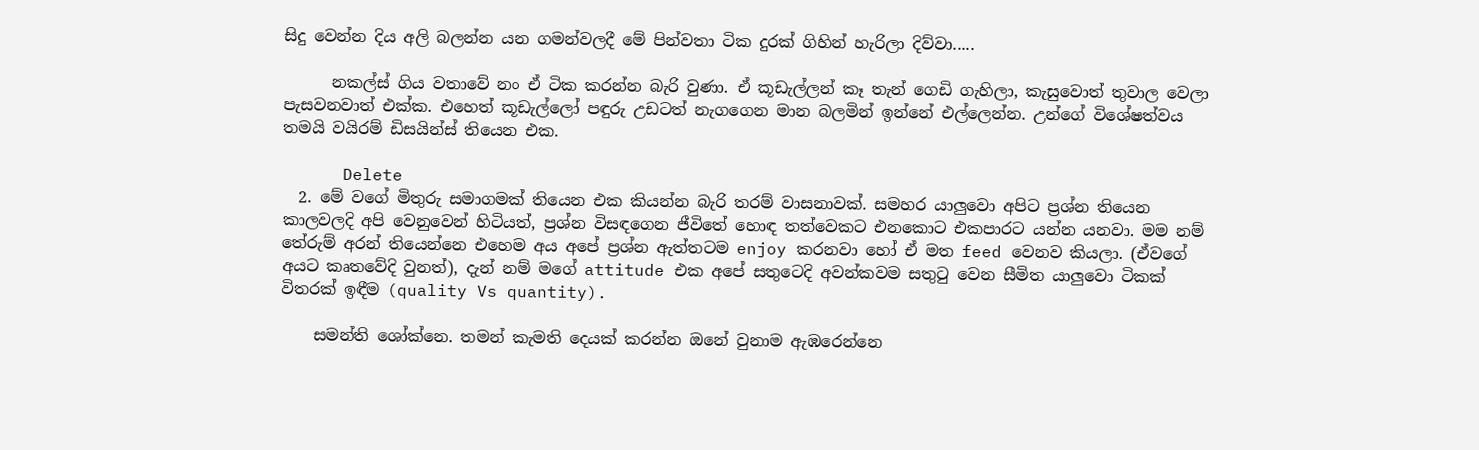සිදු වෙන්න දිය අලි බලන්න යන ගමන්වලදී මේ පින්වතා ටික දුරක් ගිහින් හැරිලා දිව්වා.....

      නකල්ස් ගිය වතාවේ නං ඒ ටික කරන්න බැරි වුණා. ඒ කූඩැල්ලන් කෑ තැන් ගෙඩි ගැහිලා, කැසුවොත් තුවාල වෙලා පැසවනවාත් එක්ක. එහෙත් කූඩැල්ලෝ පඳුරු උඩටත් නැගගෙන මාන බලමින් ඉන්නේ එල්ලෙන්න. උන්ගේ විශේෂත්වය තමයි වයිරම් ඩිසයින්ස් තියෙන එක.

      Delete
  2. මේ වගේ මිතුරු සමාගමක් තියෙන එක කියන්න බැරි තරම් වාසනාවක්. සමහර යාලුවො අපිට ප්‍රශ්න තියෙන කාලවලදි අපි වෙනුවෙන් හිටියත්, ප්‍රශ්න විසඳගෙන ජීවිතේ හොඳ තත්වෙකට එනකොට එකපාරට යන්න යනවා. මම නම් තේරුම් අරන් තියෙන්නෙ එහෙම අය අපේ ප්‍රශ්න ඇත්තටම enjoy කරනවා හෝ ඒ මත feed වෙනව කියලා. (ඒවගේ අයට කෘතවේදි වුනත්), දැන් නම් මගේ attitude එක අපේ සතුටෙදි අවන්කවම සතුටු වෙන සීමිත යාලුවො ටිකක් විතරක් ඉඳීම (quality Vs quantity).

    සමන්ති ශෝක්නෙ. තමන් කැමති දෙයක් කරන්න ඔනේ වුනාම ඇඹරෙන්නෙ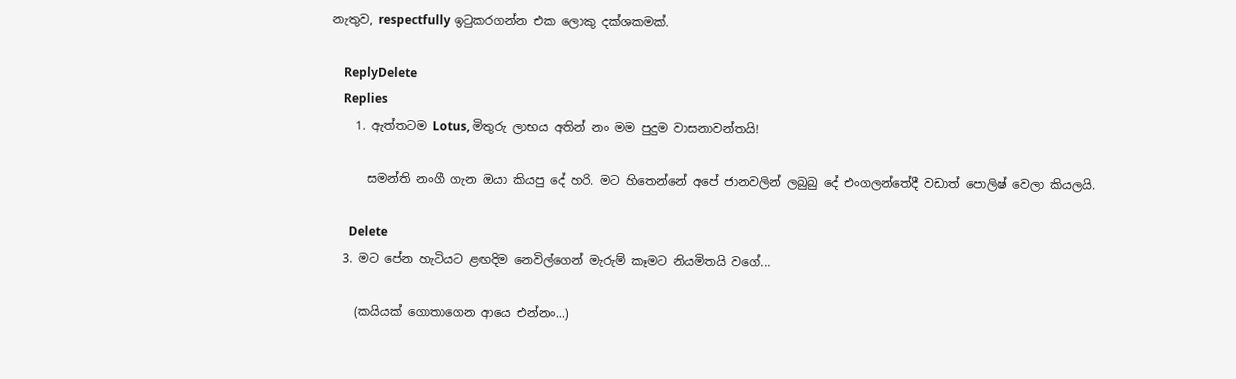නැතුව, respectfully ඉටුකරගන්න එක ලොකු දක්ශකමක්.

    ReplyDelete
    Replies
    1. ඇත්තටම Lotus, මිතුරු ලාභය අතින් නං මම පුදුම වාසනාවන්තයි!

      සමන්ති නංගී ගැන ඔයා කියපු දේ හරි. මට හිතෙන්නේ අපේ ජානවලින් ලබුබු දේ එංගලන්තේදී වඩාත් පොලිෂ් වෙලා කියලයි.

      Delete
  3. මට පේන හැටියට ළඟදිම නෙවිල්ගෙන් මැරුම් කෑමට නියමිතයි වගේ...

    (කයියක් ගොතාගෙන ආයෙ එන්නං...)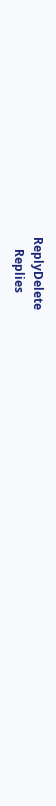ReplyDelete
    Replies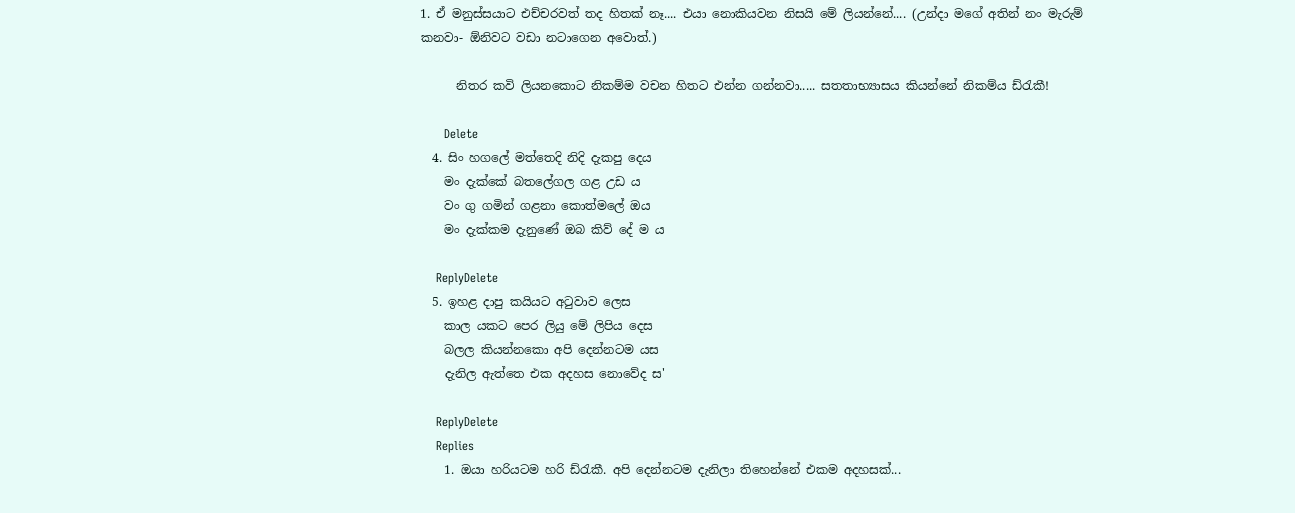1. ඒ මනුස්සයාට එච්චරවත් තද හිතක් නෑ.... එයා නොකියවන නිසයි මේ ලියන්නේ.... (උන්දා මගේ අතින් නං මැරුම් කනවා- ඕනිවට වඩා නටාගෙන අවොත්.)

      නිතර කවි ලියනකොට නිකම්ම වචන හිතට එන්න ගන්නවා..... සතතාභ්‍යාසය කියන්නේ නිකම්ය ඩ්රැකී!

      Delete
  4. සිං හගලේ මත්තෙදි නිදි දැකපු දෙය
    මං දැක්කේ බතලේගල ගළ උඩ ය
    වං ගු ගමින් ගළනා කොත්මලේ ඔය
    මං දැක්කම දැනුණේ ඔබ කිව් දේ ම ය

    ReplyDelete
  5. ඉහළ දාපු කයියට අටුවාව ලෙස
    කාල යකට පෙර ලියු මේ ලිපිය දෙස
    බලල කියන්නකො අපි දෙන්නටම යස
    දැනිල ඇත්තෙ එක අදහස නොවේද ස'

    ReplyDelete
    Replies
    1. ඔයා හරියටම හරි ඩ්රැකී. අපි දෙන්නටම දැනිලා තිහෙන්නේ එකම අදහසක්...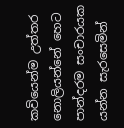කවියෙන්ම උත්තර නොලියන්නේ හෙට පාන්දරම සංචාරයක යන්න සැරසෙමින්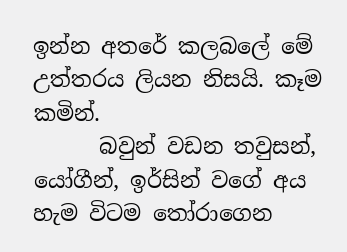ඉන්න අතරේ කලබලේ මේ උත්තරය ලියන නිසයි. කෑම කමින්.
      බවුන් වඩන තවුසන්, යෝගීන්, ඉර්සින් වගේ අය හැම විටම තෝරාගෙන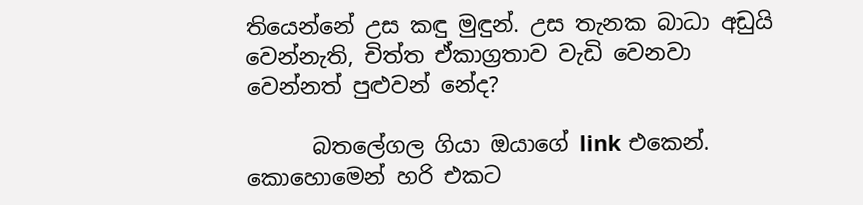තියෙන්නේ උස කඳු මුඳුන්. උස තැනක බාධා අඩුයි වෙන්නැති, චිත්ත ඒකාග්‍රතාව වැඩි වෙනවා වෙන්නත් පුළුවන් නේද?

      බතලේගල ගියා ඔයාගේ link එකෙන්. කොහොමෙන් හරි එකට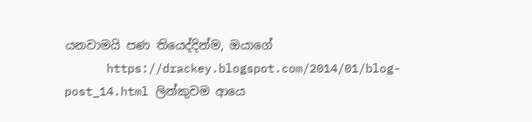යනවාමයි පණ තියෙද්දින්ම, ඔයාගේ
      https://drackey.blogspot.com/2014/01/blog-post_14.html ලින්කුවම ආයෙ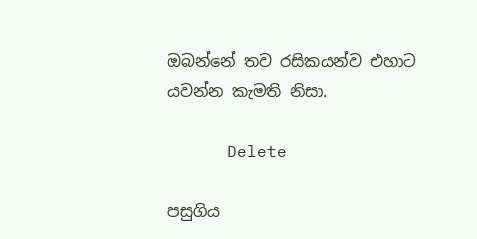ඔබන්නේ තව රසිකයන්ව එහාට යවන්න කැමති නිසා.

      Delete

පසුගිය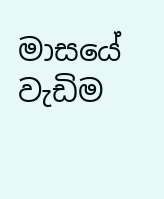මාසයේ වැඩිම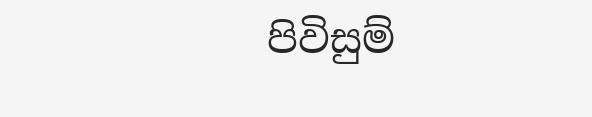පිවිසුම්